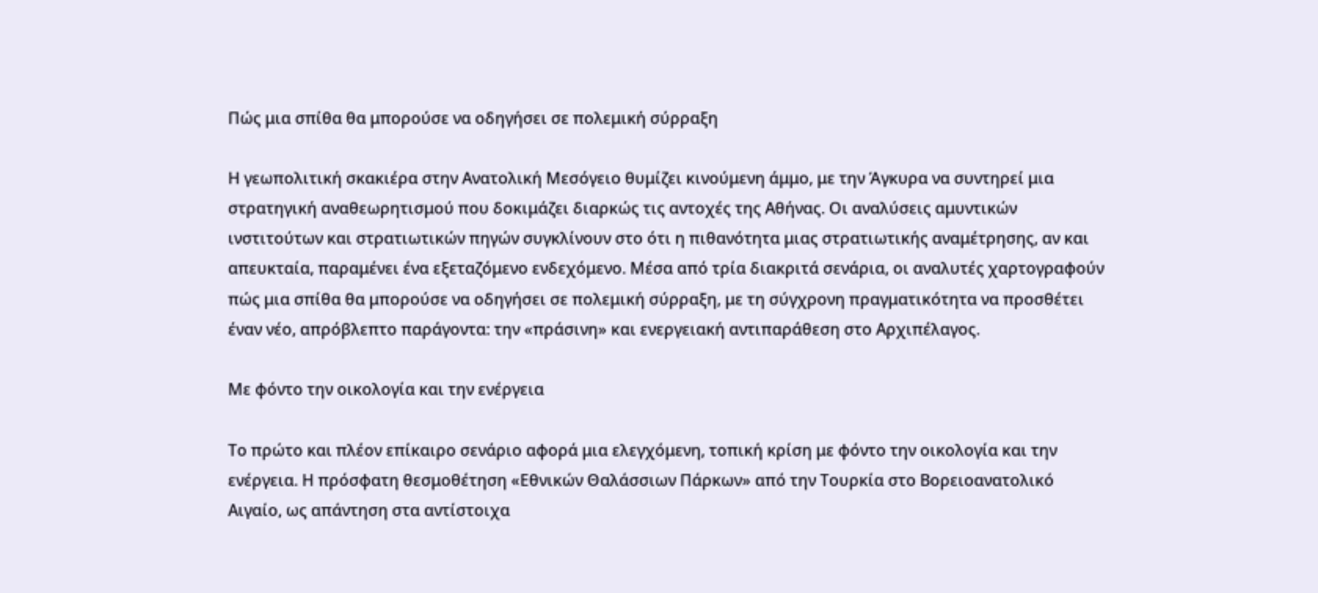Πώς μια σπίθα θα μπορούσε να οδηγήσει σε πολεμική σύρραξη

Η γεωπολιτική σκακιέρα στην Ανατολική Μεσόγειο θυμίζει κινούμενη άμμο, με την Άγκυρα να συντηρεί μια στρατηγική αναθεωρητισμού που δοκιμάζει διαρκώς τις αντοχές της Αθήνας. Οι αναλύσεις αμυντικών ινστιτούτων και στρατιωτικών πηγών συγκλίνουν στο ότι η πιθανότητα μιας στρατιωτικής αναμέτρησης, αν και απευκταία, παραμένει ένα εξεταζόμενο ενδεχόμενο. Μέσα από τρία διακριτά σενάρια, οι αναλυτές χαρτογραφούν πώς μια σπίθα θα μπορούσε να οδηγήσει σε πολεμική σύρραξη, με τη σύγχρονη πραγματικότητα να προσθέτει έναν νέο, απρόβλεπτο παράγοντα: την «πράσινη» και ενεργειακή αντιπαράθεση στο Αρχιπέλαγος.

Με φόντο την οικολογία και την ενέργεια

Το πρώτο και πλέον επίκαιρο σενάριο αφορά μια ελεγχόμενη, τοπική κρίση με φόντο την οικολογία και την ενέργεια. Η πρόσφατη θεσμοθέτηση «Εθνικών Θαλάσσιων Πάρκων» από την Τουρκία στο Βορειοανατολικό Αιγαίο, ως απάντηση στα αντίστοιχα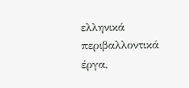ελληνικά περιβαλλοντικά έργα,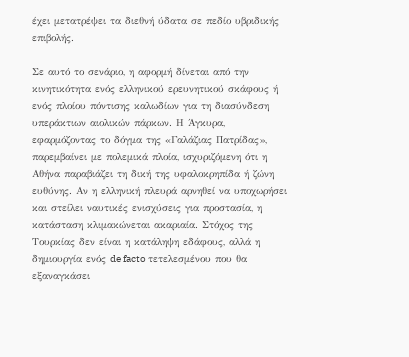έχει μετατρέψει τα διεθνή ύδατα σε πεδίο υβριδικής επιβολής.

Σε αυτό το σενάριο, η αφορμή δίνεται από την κινητικότητα ενός ελληνικού ερευνητικού σκάφους ή ενός πλοίου πόντισης καλωδίων για τη διασύνδεση υπεράκτιων αιολικών πάρκων. Η Άγκυρα, εφαρμόζοντας το δόγμα της «Γαλάζιας Πατρίδας», παρεμβαίνει με πολεμικά πλοία, ισχυριζόμενη ότι η Αθήνα παραβιάζει τη δική της υφαλοκρηπίδα ή ζώνη ευθύνης. Αν η ελληνική πλευρά αρνηθεί να υποχωρήσει και στείλει ναυτικές ενισχύσεις για προστασία, η κατάσταση κλιμακώνεται ακαριαία. Στόχος της Τουρκίας δεν είναι η κατάληψη εδάφους, αλλά η δημιουργία ενός de facto τετελεσμένου που θα εξαναγκάσει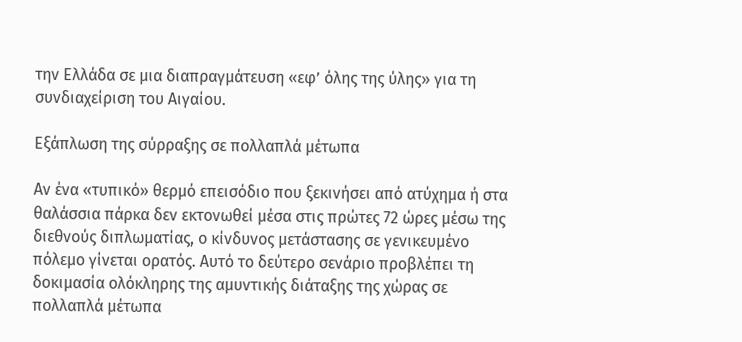την Ελλάδα σε μια διαπραγμάτευση «εφ’ όλης της ύλης» για τη συνδιαχείριση του Αιγαίου.

Εξάπλωση της σύρραξης σε πολλαπλά μέτωπα

Αν ένα «τυπικό» θερμό επεισόδιο που ξεκινήσει από ατύχημα ή στα θαλάσσια πάρκα δεν εκτονωθεί μέσα στις πρώτες 72 ώρες μέσω της διεθνούς διπλωματίας, ο κίνδυνος μετάστασης σε γενικευμένο πόλεμο γίνεται ορατός. Αυτό το δεύτερο σενάριο προβλέπει τη δοκιμασία ολόκληρης της αμυντικής διάταξης της χώρας σε πολλαπλά μέτωπα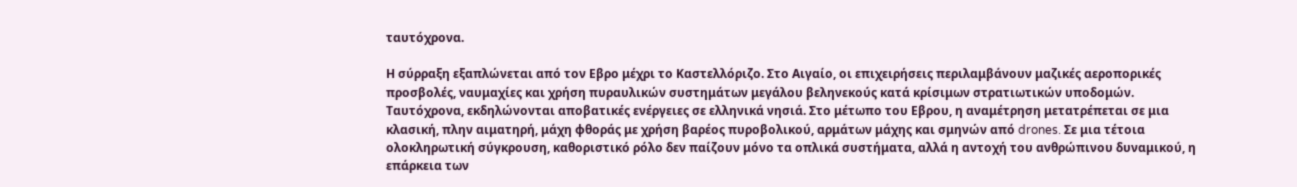ταυτόχρονα.

Η σύρραξη εξαπλώνεται από τον Εβρο μέχρι το Καστελλόριζο. Στο Αιγαίο, οι επιχειρήσεις περιλαμβάνουν μαζικές αεροπορικές προσβολές, ναυμαχίες και χρήση πυραυλικών συστημάτων μεγάλου βεληνεκούς κατά κρίσιμων στρατιωτικών υποδομών. Ταυτόχρονα, εκδηλώνονται αποβατικές ενέργειες σε ελληνικά νησιά. Στο μέτωπο του Εβρου, η αναμέτρηση μετατρέπεται σε μια κλασική, πλην αιματηρή, μάχη φθοράς με χρήση βαρέος πυροβολικού, αρμάτων μάχης και σμηνών από drones. Σε μια τέτοια ολοκληρωτική σύγκρουση, καθοριστικό ρόλο δεν παίζουν μόνο τα οπλικά συστήματα, αλλά η αντοχή του ανθρώπινου δυναμικού, η επάρκεια των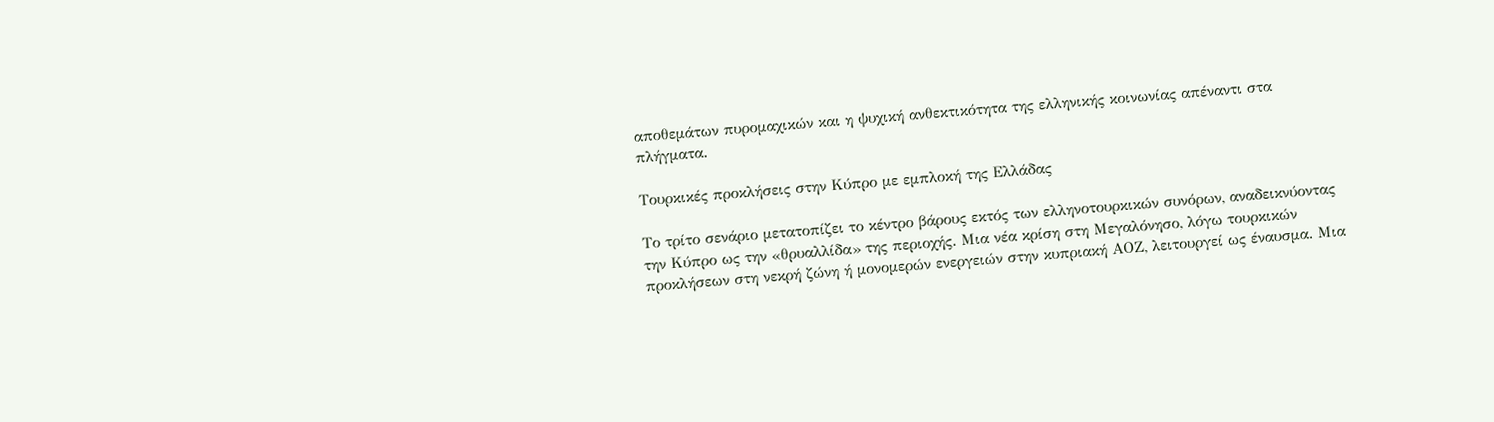αποθεμάτων πυρομαχικών και η ψυχική ανθεκτικότητα της ελληνικής κοινωνίας απέναντι στα πλήγματα.

Τουρκικές προκλήσεις στην Κύπρο με εμπλοκή της Ελλάδας

Το τρίτο σενάριο μετατοπίζει το κέντρο βάρους εκτός των ελληνοτουρκικών συνόρων, αναδεικνύοντας την Κύπρο ως την «θρυαλλίδα» της περιοχής. Μια νέα κρίση στη Μεγαλόνησο, λόγω τουρκικών προκλήσεων στη νεκρή ζώνη ή μονομερών ενεργειών στην κυπριακή ΑΟΖ, λειτουργεί ως έναυσμα. Μια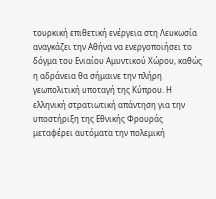τουρκική επιθετική ενέργεια στη Λευκωσία αναγκάζει την Αθήνα να ενεργοποιήσει το δόγμα του Ενιαίου Αμυντικού Χώρου, καθώς η αδράνεια θα σήμαινε την πλήρη γεωπολιτική υποταγή της Κύπρου. Η ελληνική στρατιωτική απάντηση για την υποστήριξη της Εθνικής Φρουράς μεταφέρει αυτόματα την πολεμική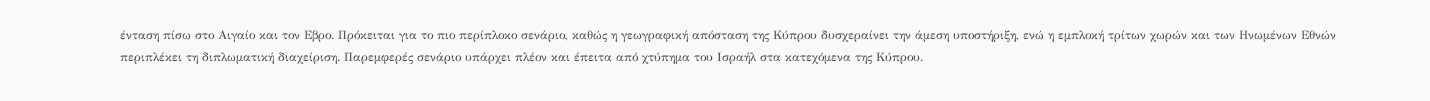ένταση πίσω στο Αιγαίο και τον Εβρο. Πρόκειται για το πιο περίπλοκο σενάριο, καθώς η γεωγραφική απόσταση της Κύπρου δυσχεραίνει την άμεση υποστήριξη, ενώ η εμπλοκή τρίτων χωρών και των Ηνωμένων Εθνών περιπλέκει τη διπλωματική διαχείριση. Παρεμφερές σενάριο υπάρχει πλέον και έπειτα από χτύπημα του Ισραήλ στα κατεχόμενα της Κύπρου.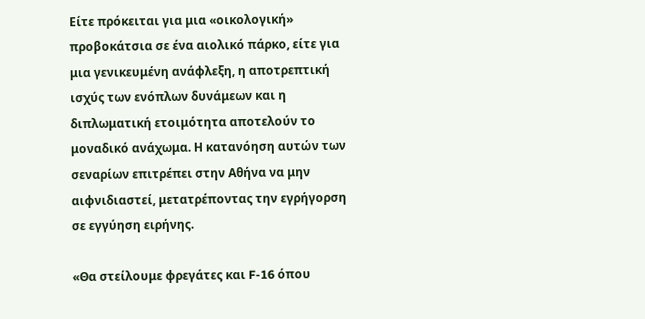Είτε πρόκειται για μια «οικολογική» προβοκάτσια σε ένα αιολικό πάρκο, είτε για μια γενικευμένη ανάφλεξη, η αποτρεπτική ισχύς των ενόπλων δυνάμεων και η διπλωματική ετοιμότητα αποτελούν το μοναδικό ανάχωμα. Η κατανόηση αυτών των σεναρίων επιτρέπει στην Αθήνα να μην αιφνιδιαστεί, μετατρέποντας την εγρήγορση σε εγγύηση ειρήνης.

«Θα στείλουμε φρεγάτες και F-16 όπου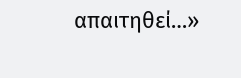απαιτηθεί…»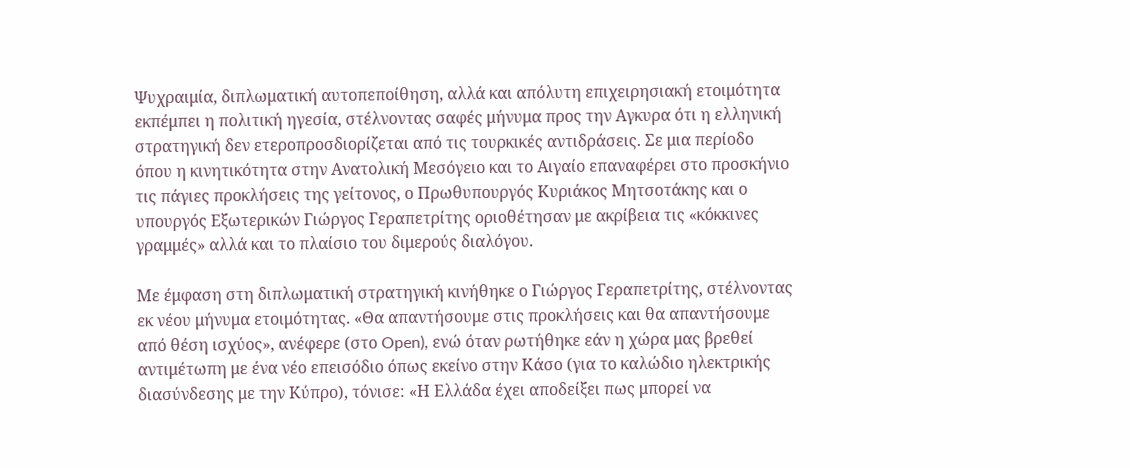Ψυχραιμία, διπλωματική αυτοπεποίθηση, αλλά και απόλυτη επιχειρησιακή ετοιμότητα εκπέμπει η πολιτική ηγεσία, στέλνοντας σαφές μήνυμα προς την Αγκυρα ότι η ελληνική στρατηγική δεν ετεροπροσδιορίζεται από τις τουρκικές αντιδράσεις. Σε μια περίοδο όπου η κινητικότητα στην Ανατολική Μεσόγειο και το Αιγαίο επαναφέρει στο προσκήνιο τις πάγιες προκλήσεις της γείτονος, ο Πρωθυπουργός Κυριάκος Μητσοτάκης και ο υπουργός Εξωτερικών Γιώργος Γεραπετρίτης οριοθέτησαν με ακρίβεια τις «κόκκινες γραμμές» αλλά και το πλαίσιο του διμερούς διαλόγου.

Με έμφαση στη διπλωματική στρατηγική κινήθηκε ο Γιώργος Γεραπετρίτης, στέλνοντας εκ νέου μήνυμα ετοιμότητας. «Θα απαντήσουμε στις προκλήσεις και θα απαντήσουμε από θέση ισχύος», ανέφερε (στο Open), ενώ όταν ρωτήθηκε εάν η χώρα μας βρεθεί αντιμέτωπη με ένα νέο επεισόδιο όπως εκείνο στην Κάσο (για το καλώδιο ηλεκτρικής διασύνδεσης με την Κύπρο), τόνισε: «Η Ελλάδα έχει αποδείξει πως μπορεί να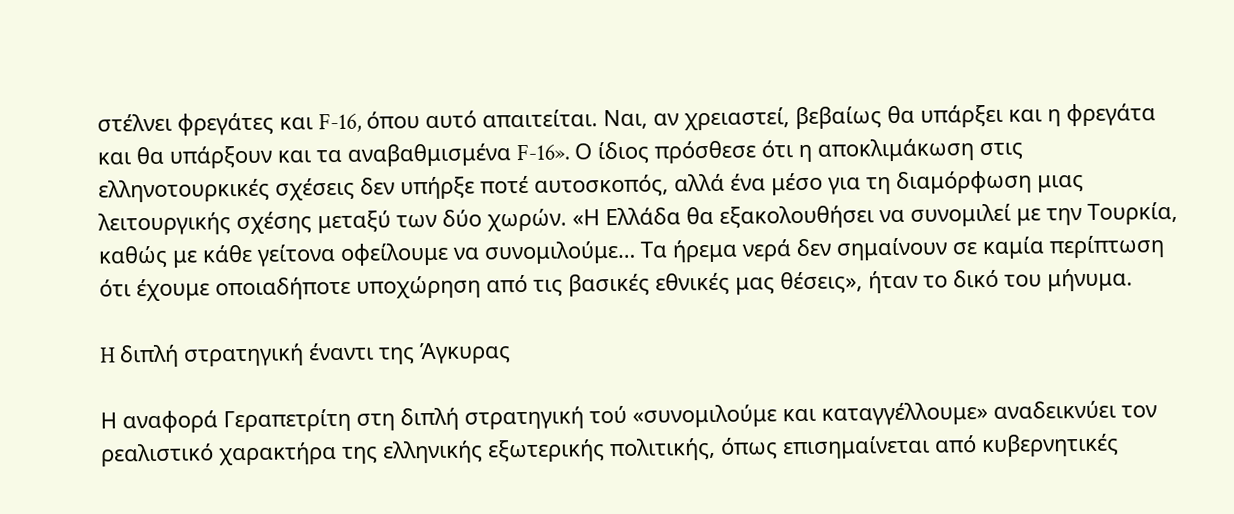στέλνει φρεγάτες και F-16, όπου αυτό απαιτείται. Ναι, αν χρειαστεί, βεβαίως θα υπάρξει και η φρεγάτα και θα υπάρξουν και τα αναβαθμισμένα F-16». Ο ίδιος πρόσθεσε ότι η αποκλιμάκωση στις ελληνοτουρκικές σχέσεις δεν υπήρξε ποτέ αυτοσκοπός, αλλά ένα μέσο για τη διαμόρφωση μιας λειτουργικής σχέσης μεταξύ των δύο χωρών. «Η Ελλάδα θα εξακολουθήσει να συνομιλεί με την Τουρκία, καθώς με κάθε γείτονα οφείλουμε να συνομιλούμε… Τα ήρεμα νερά δεν σημαίνουν σε καμία περίπτωση ότι έχουμε οποιαδήποτε υποχώρηση από τις βασικές εθνικές μας θέσεις», ήταν το δικό του μήνυμα.

H διπλή στρατηγική έναντι της Άγκυρας

Η αναφορά Γεραπετρίτη στη διπλή στρατηγική τού «συνομιλούμε και καταγγέλλουμε» αναδεικνύει τον ρεαλιστικό χαρακτήρα της ελληνικής εξωτερικής πολιτικής, όπως επισημαίνεται από κυβερνητικές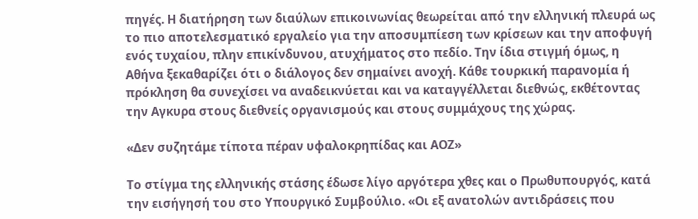πηγές. Η διατήρηση των διαύλων επικοινωνίας θεωρείται από την ελληνική πλευρά ως το πιο αποτελεσματικό εργαλείο για την αποσυμπίεση των κρίσεων και την αποφυγή ενός τυχαίου, πλην επικίνδυνου, ατυχήματος στο πεδίο. Την ίδια στιγμή όμως, η Αθήνα ξεκαθαρίζει ότι ο διάλογος δεν σημαίνει ανοχή. Κάθε τουρκική παρανομία ή πρόκληση θα συνεχίσει να αναδεικνύεται και να καταγγέλλεται διεθνώς, εκθέτοντας την Αγκυρα στους διεθνείς οργανισμούς και στους συμμάχους της χώρας.

«Δεν συζητάμε τίποτα πέραν υφαλοκρηπίδας και ΑΟΖ»

Το στίγμα της ελληνικής στάσης έδωσε λίγο αργότερα χθες και ο Πρωθυπουργός, κατά την εισήγησή του στο Υπουργικό Συμβούλιο. «Οι εξ ανατολών αντιδράσεις που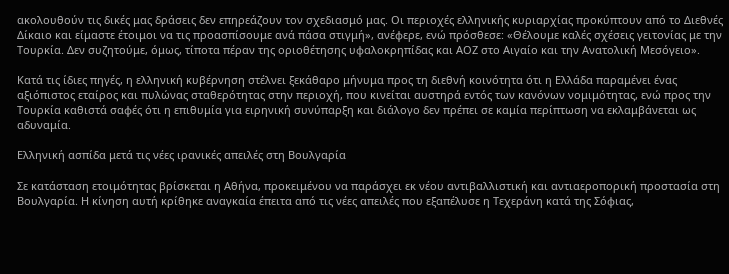ακολουθούν τις δικές μας δράσεις δεν επηρεάζουν τον σχεδιασμό μας. Οι περιοχές ελληνικής κυριαρχίας προκύπτουν από το Διεθνές Δίκαιο και είμαστε έτοιμοι να τις προασπίσουμε ανά πάσα στιγμή», ανέφερε, ενώ πρόσθεσε: «Θέλουμε καλές σχέσεις γειτονίας με την Τουρκία. Δεν συζητούμε, όμως, τίποτα πέραν της οριοθέτησης υφαλοκρηπίδας και ΑΟΖ στο Αιγαίο και την Ανατολική Μεσόγειο».

Κατά τις ίδιες πηγές, η ελληνική κυβέρνηση στέλνει ξεκάθαρο μήνυμα προς τη διεθνή κοινότητα ότι η Ελλάδα παραμένει ένας αξιόπιστος εταίρος και πυλώνας σταθερότητας στην περιοχή, που κινείται αυστηρά εντός των κανόνων νομιμότητας, ενώ προς την Τουρκία καθιστά σαφές ότι η επιθυμία για ειρηνική συνύπαρξη και διάλογο δεν πρέπει σε καμία περίπτωση να εκλαμβάνεται ως αδυναμία.

Ελληνική ασπίδα μετά τις νέες ιρανικές απειλές στη Βουλγαρία

Σε κατάσταση ετοιμότητας βρίσκεται η Αθήνα, προκειμένου να παράσχει εκ νέου αντιβαλλιστική και αντιαεροπορική προστασία στη Βουλγαρία. Η κίνηση αυτή κρίθηκε αναγκαία έπειτα από τις νέες απειλές που εξαπέλυσε η Τεχεράνη κατά της Σόφιας,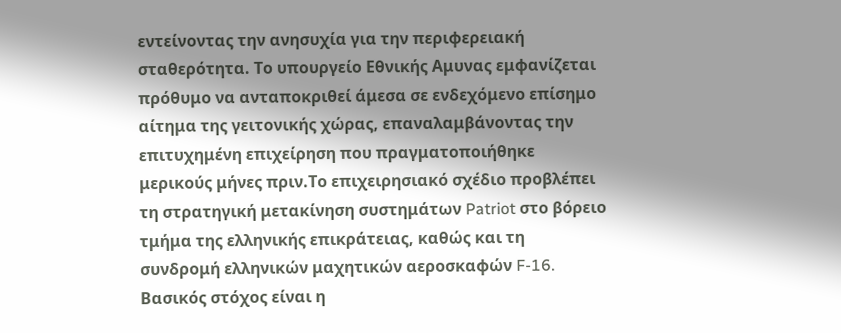εντείνοντας την ανησυχία για την περιφερειακή σταθερότητα. Το υπουργείο Εθνικής Αμυνας εμφανίζεται πρόθυμο να ανταποκριθεί άμεσα σε ενδεχόμενο επίσημο αίτημα της γειτονικής χώρας, επαναλαμβάνοντας την επιτυχημένη επιχείρηση που πραγματοποιήθηκε μερικούς μήνες πριν.Το επιχειρησιακό σχέδιο προβλέπει τη στρατηγική μετακίνηση συστημάτων Patriot στο βόρειο τμήμα της ελληνικής επικράτειας, καθώς και τη συνδρομή ελληνικών μαχητικών αεροσκαφών F-16. Βασικός στόχος είναι η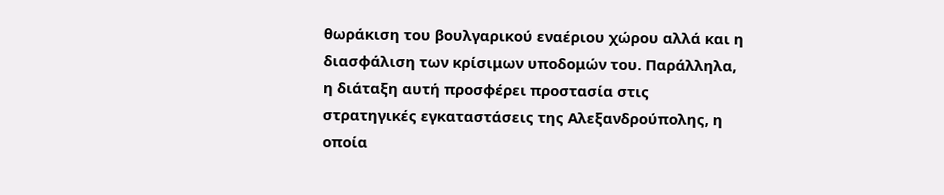θωράκιση του βουλγαρικού εναέριου χώρου αλλά και η διασφάλιση των κρίσιμων υποδομών του. Παράλληλα, η διάταξη αυτή προσφέρει προστασία στις στρατηγικές εγκαταστάσεις της Αλεξανδρούπολης, η οποία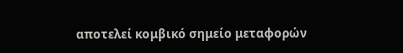αποτελεί κομβικό σημείο μεταφορών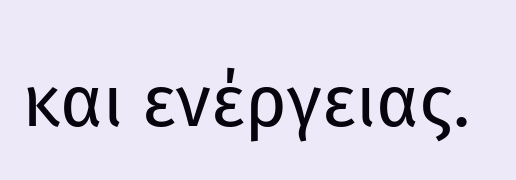και ενέργειας.